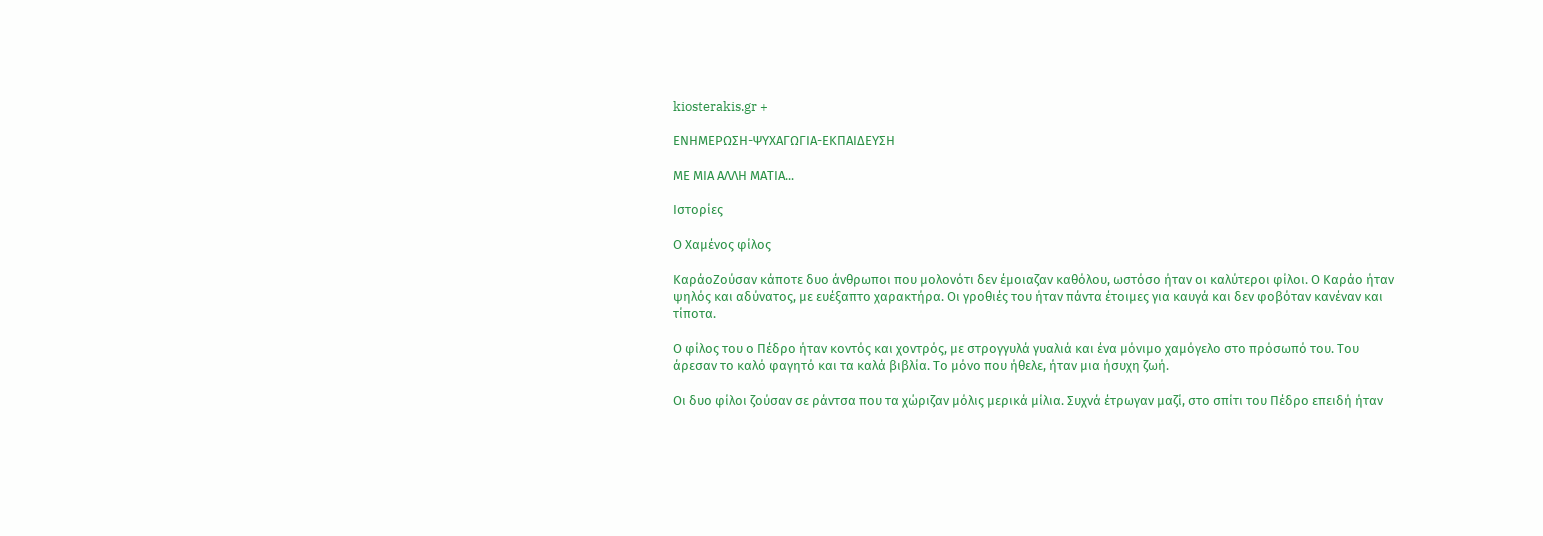kiosterakis.gr +

ΕΝΗΜΕΡΩΣΗ-ΨΥΧΑΓΩΓΙΑ-ΕΚΠΑΙΔΕΥΣΗ

ΜΕ ΜΙΑ ΑΛΛΗ ΜΑΤΙΑ...

Ιστορίες

Ο Χαμένος φίλος

ΚαράοΖούσαν κάποτε δυο άνθρωποι που μολονότι δεν έμοιαζαν καθόλου, ωστόσο ήταν οι καλύτεροι φίλοι. Ο Καράο ήταν ψηλός και αδύνατος, με ευέξαπτο χαρακτήρα. Οι γροθιές του ήταν πάντα έτοιμες για καυγά και δεν φοβόταν κανέναν και τίποτα.

Ο φίλος του ο Πέδρο ήταν κοντός και χοντρός, με στρογγυλά γυαλιά και ένα μόνιμο χαμόγελο στο πρόσωπό του. Του άρεσαν το καλό φαγητό και τα καλά βιβλία. Το μόνο που ήθελε, ήταν μια ήσυχη ζωή.

Οι δυο φίλοι ζούσαν σε ράντσα που τα χώριζαν μόλις μερικά μίλια. Συχνά έτρωγαν μαζί, στο σπίτι του Πέδρο επειδή ήταν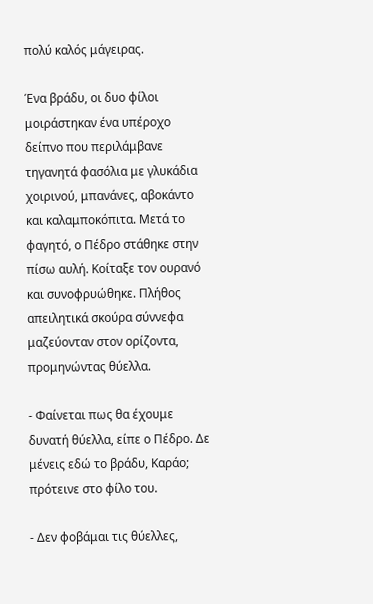πολύ καλός μάγειρας.

Ένα βράδυ, οι δυο φίλοι μοιράστηκαν ένα υπέροχο δείπνο που περιλάμβανε τηγανητά φασόλια με γλυκάδια χοιρινού, μπανάνες, αβοκάντο και καλαμποκόπιτα. Μετά το φαγητό, ο Πέδρο στάθηκε στην πίσω αυλή. Κοίταξε τον ουρανό και συνοφρυώθηκε. Πλήθος απειλητικά σκούρα σύννεφα μαζεύονταν στον ορίζοντα, προμηνώντας θύελλα.

- Φαίνεται πως θα έχουμε δυνατή θύελλα, είπε ο Πέδρο. Δε μένεις εδώ το βράδυ, Καράο; πρότεινε στο φίλο του.

- Δεν φοβάμαι τις θύελλες,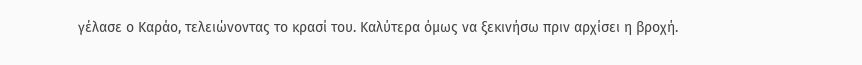γέλασε ο Καράο, τελειώνοντας το κρασί του. Καλύτερα όμως να ξεκινήσω πριν αρχίσει η βροχή.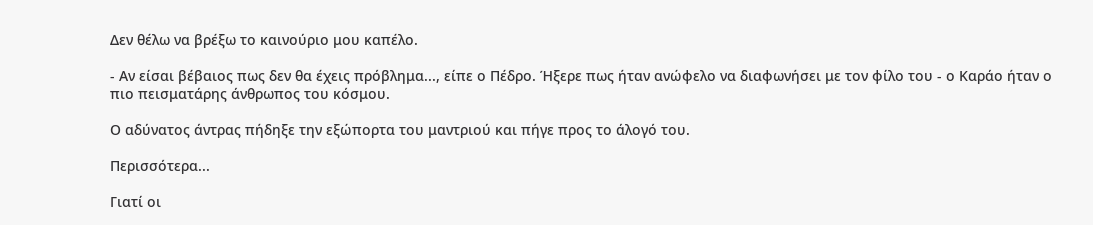Δεν θέλω να βρέξω το καινούριο μου καπέλο.

- Αν είσαι βέβαιος πως δεν θα έχεις πρόβλημα..., είπε ο Πέδρο. Ήξερε πως ήταν ανώφελο να διαφωνήσει με τον φίλο του - ο Καράο ήταν ο πιο πεισματάρης άνθρωπος του κόσμου.

Ο αδύνατος άντρας πήδηξε την εξώπορτα του μαντριού και πήγε προς το άλογό του.

Περισσότερα...

Γιατί οι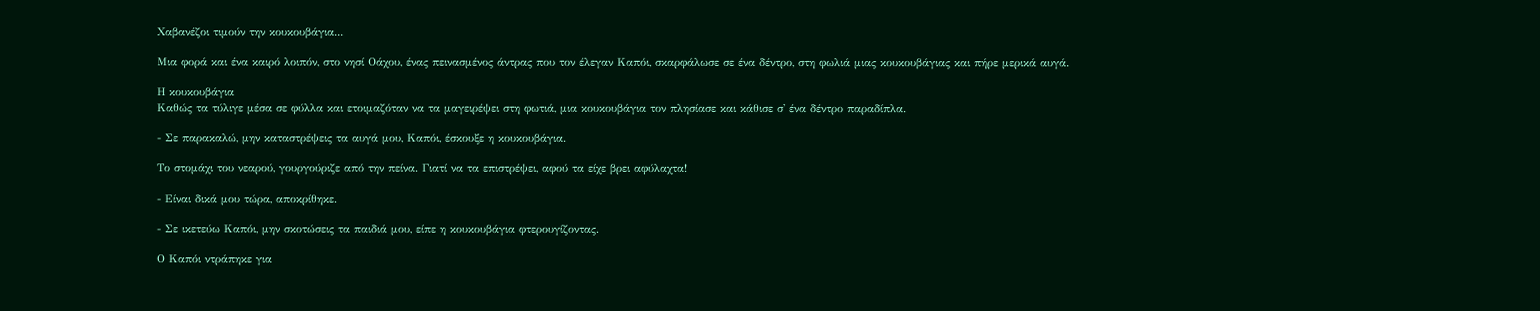Χαβανέζοι τιμούν την κουκουβάγια...

Μια φορά και ένα καιρό λοιπόν, στο νησί Οάχου, ένας πεινασμένος άντρας που τον έλεγαν Καπόι, σκαρφάλωσε σε ένα δέντρο, στη φωλιά μιας κουκουβάγιας και πήρε μερικά αυγά.

Η κουκουβάγια
Καθώς τα τύλιγε μέσα σε φύλλα και ετοιμαζόταν να τα μαγειρέψει στη φωτιά, μια κουκουβάγια τον πλησίασε και κάθισε σ' ένα δέντρο παραδίπλα.

- Σε παρακαλώ, μην καταστρέψεις τα αυγά μου, Καπόι, έσκουξε η κουκουβάγια.

Το στομάχι του νεαρού, γουργούριζε από την πείνα. Γιατί να τα επιστρέψει, αφού τα είχε βρει αφύλαχτα!

- Είναι δικά μου τώρα, αποκρίθηκε.

- Σε ικετεύω Καπόι, μην σκοτώσεις τα παιδιά μου, είπε η κουκουβάγια φτερουγίζοντας.

Ο Καπόι ντράπηκε για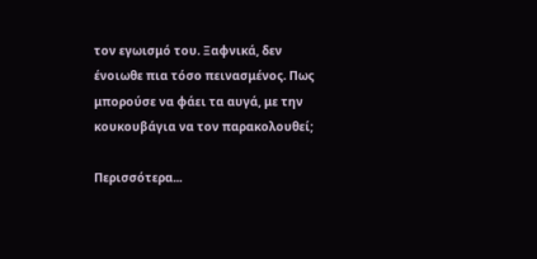τον εγωισμό του. Ξαφνικά, δεν ένοιωθε πια τόσο πεινασμένος. Πως μπορούσε να φάει τα αυγά, με την κουκουβάγια να τον παρακολουθεί;

Περισσότερα...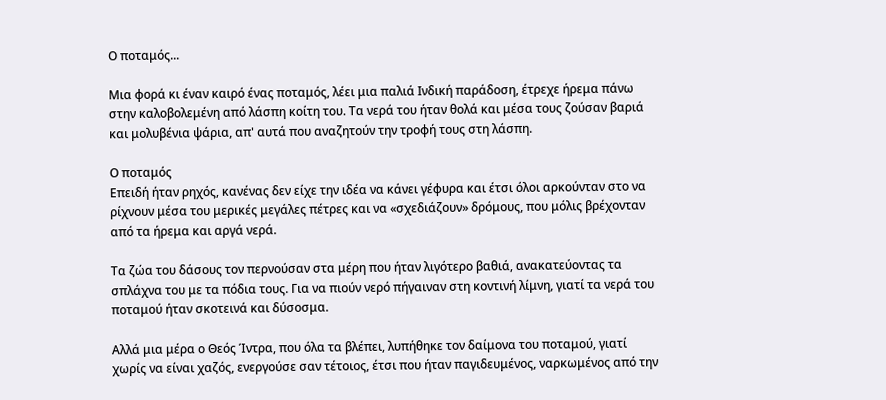Ο ποταμός...

Μια φορά κι έναν καιρό ένας ποταμός, λέει μια παλιά Ινδική παράδοση, έτρεχε ήρεμα πάνω στην καλοβολεμένη από λάσπη κοίτη του. Τα νερά του ήταν θολά και μέσα τους ζούσαν βαριά και μολυβένια ψάρια, απ' αυτά που αναζητούν την τροφή τους στη λάσπη.

Ο ποταμός
Επειδή ήταν ρηχός, κανένας δεν είχε την ιδέα να κάνει γέφυρα και έτσι όλοι αρκούνταν στο να ρίχνουν μέσα του μερικές μεγάλες πέτρες και να «σχεδιάζουν» δρόμους, που μόλις βρέχονταν από τα ήρεμα και αργά νερά.

Τα ζώα του δάσους τον περνούσαν στα μέρη που ήταν λιγότερο βαθιά, ανακατεύοντας τα σπλάχνα του με τα πόδια τους. Για να πιούν νερό πήγαιναν στη κοντινή λίμνη, γιατί τα νερά του ποταμού ήταν σκοτεινά και δύσοσμα.

Αλλά μια μέρα ο Θεός Ίντρα, που όλα τα βλέπει, λυπήθηκε τον δαίμονα του ποταμού, γιατί χωρίς να είναι χαζός, ενεργούσε σαν τέτοιος, έτσι που ήταν παγιδευμένος, ναρκωμένος από την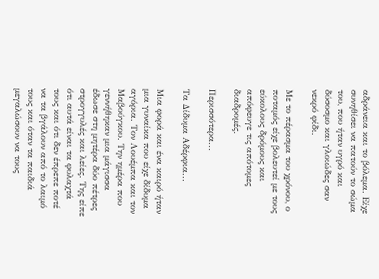αδράνεια και το βόλεμα. Είχε συνηθίσει να πατούν το σώμα του, που ήταν υγρό και δύσοσμο και γλοιώδες σαν νεκρό φίδι.

Με το πέρασμα του χρόνου, ο ποταμός είχε βολευτεί με τους εύκολους δρόμους και απόφευγε τις απότομες διαδρομές.

Περισσότερα...

Τα Δίδυμα Αδέρφια...

Μια φορά και ένα καιρό ήταν μια γυναίκα που είχε δίδυμα αγόρια. Τον Λουέμπα και τον Μαβούγκου. Την ημέρα που γεννήθηκαν μια μάγισσα έδωσε στη μητέρα δύο πέτρες στρογγυλές και λείες. Της είπε ότι αυτά είναι τα φυλαχτά τους και ότι δεν έπρεπε ποτέ να τα βγάλουν από το λαιμό τους και όταν τα παιδιά μεγαλώσουν να τους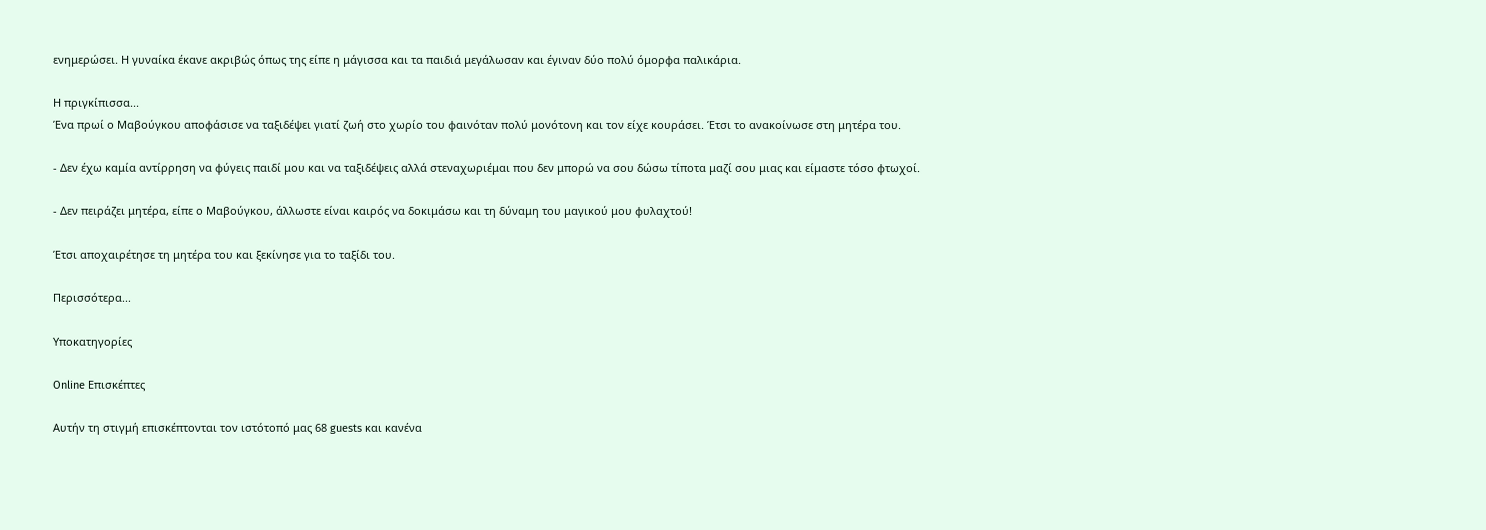ενημερώσει. Η γυναίκα έκανε ακριβώς όπως της είπε η μάγισσα και τα παιδιά μεγάλωσαν και έγιναν δύο πολύ όμορφα παλικάρια.

Η πριγκίπισσα...
Ένα πρωί ο Μαβούγκου αποφάσισε να ταξιδέψει γιατί ζωή στο χωρίο του φαινόταν πολύ μονότονη και τον είχε κουράσει. Έτσι το ανακοίνωσε στη μητέρα του.

- Δεν έχω καμία αντίρρηση να φύγεις παιδί μου και να ταξιδέψεις αλλά στεναχωριέμαι που δεν μπορώ να σου δώσω τίποτα μαζί σου μιας και είμαστε τόσο φτωχοί.

- Δεν πειράζει μητέρα, είπε ο Μαβούγκου, άλλωστε είναι καιρός να δοκιμάσω και τη δύναμη του μαγικού μου φυλαχτού!

Έτσι αποχαιρέτησε τη μητέρα του και ξεκίνησε για το ταξίδι του.

Περισσότερα...

Υποκατηγορίες

Online Επισκέπτες

Αυτήν τη στιγμή επισκέπτονται τον ιστότοπό μας 68 guests και κανένα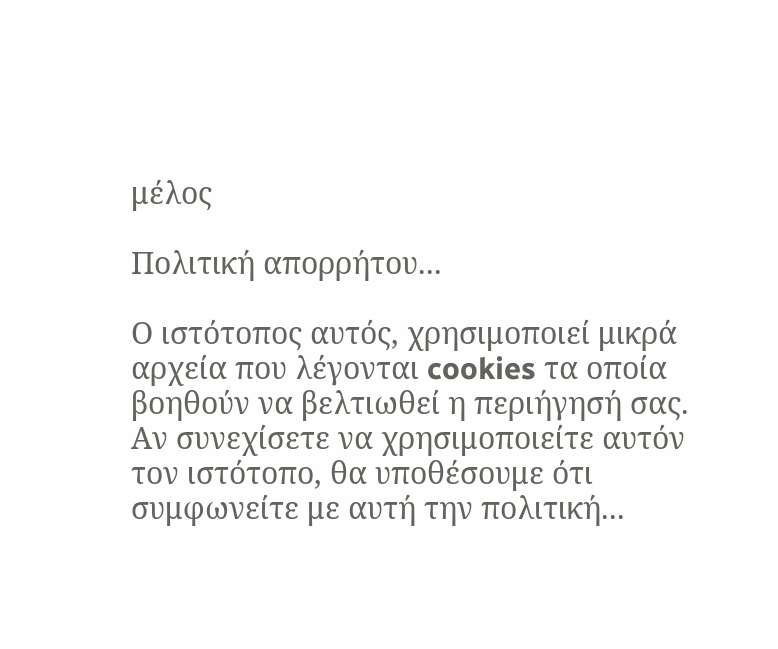μέλος

Πολιτική απορρήτου...

Ο ιστότοπος αυτός, χρησιμοποιεί μικρά αρχεία που λέγονται cookies τα οποία βοηθούν να βελτιωθεί η περιήγησή σας. Αν συνεχίσετε να χρησιμοποιείτε αυτόν τον ιστότοπο, θα υποθέσουμε ότι συμφωνείτε με αυτή την πολιτική...